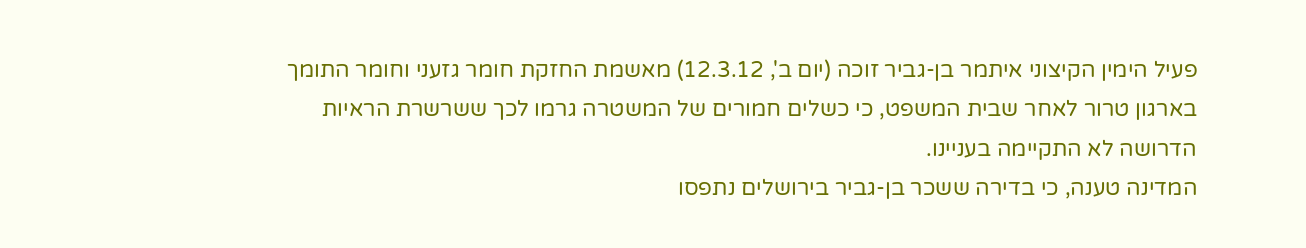פעיל הימין הקיצוני איתמר בן-גביר זוכה (יום ב', 12.3.12) מאשמת החזקת חומר גזעני וחומר התומך בארגון טרור לאחר שבית המשפט, כי כשלים חמורים של המשטרה גרמו לכך ששרשרת הראיות הדרושה לא התקיימה בעניינו.
המדינה טענה, כי בדירה ששכר בן-גביר בירושלים נתפסו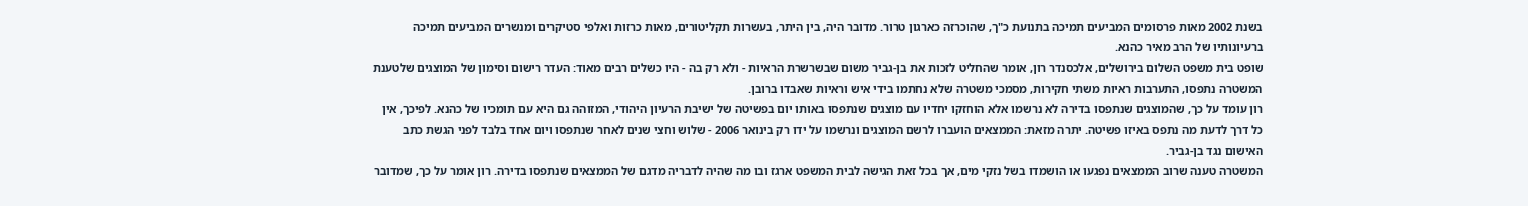בשנת 2002 מאות פרסומים המביעים תמיכה בתנועת כ"ך, שהוכרזה כארגון טרור. מדובר היה, בין היתר, בעשרות תקליטורים, מאות כרזות ואלפי סטיקרים ומנשרים המביעים תמיכה ברעיונותיו של הרב מאיר כהנא.
שופט בית משפט השלום בירושלים, אלכסנדר רון, אומר שהחליט לזכות את בן-גביר משום שבשרשרת הראיות - ולא רק בה - היו כשלים רבים מאוד: העדר רישום וסימון של המוצגים שלטענת המשטרה נתפסו, התערבות ראיות משתי חקירות, מסמכי משטרה שלא נחתמו בידי איש וראיות שאבדו ברובן.
רון עומד על כך, שהמוצגים שנתפסו בדירה לא נרשמו אלא הוחזקו יחדיו עם מוצגים שנתפסו באותו יום בפשיטה של ישיבת הרעיון היהודי, המזוהה גם היא עם תומכיו של כהנא. לפיכך, אין כל דרך לדעת מה נתפס באיזו פשיטה. יתרה מזאת: הממצאים הועברו לרשם המוצגים ונרשמו על ידו רק בינואר 2006 - שלוש וחצי שנים לאחר שנתפסו ויום אחד בלבד לפני הגשת כתב האישום נגד בן-גביר.
המשטרה טענה שרוב הממצאים נפגעו או הושמדו בשל נזקי מים, אך בכל זאת הגישה לבית המשפט ארגז ובו מה שהיה לדבריה מדגם של הממצאים שנתפסו בדירה. רון אומר על כך, שמדובר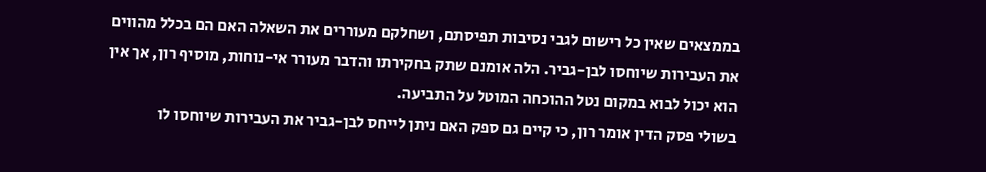בממצאים שאין כל רישום לגבי נסיבות תפיסתם, ושחלקם מעוררים את השאלה האם הם בכלל מהווים את העבירות שיוחסו לבן-גביר. הלה אומנם שתק בחקירתו והדבר מעורר אי-נוחות, מוסיף רון, אך אין הוא יכול לבוא במקום נטל ההוכחה המוטל על התביעה.
בשולי פסק הדין אומר רון, כי קיים גם ספק האם ניתן לייחס לבן-גביר את העבירות שיוחסו לו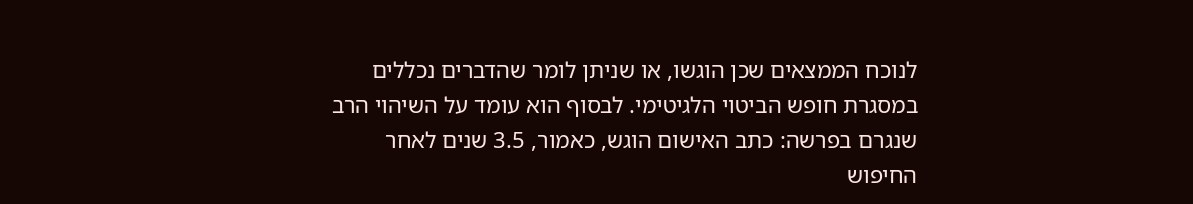לנוכח הממצאים שכן הוגשו, או שניתן לומר שהדברים נכללים במסגרת חופש הביטוי הלגיטימי. לבסוף הוא עומד על השיהוי הרב שנגרם בפרשה: כתב האישום הוגש, כאמור, 3.5 שנים לאחר החיפוש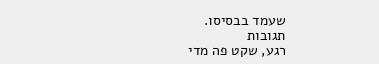שעמד בבסיסו.
תגובות
רגע, שקט פה מדי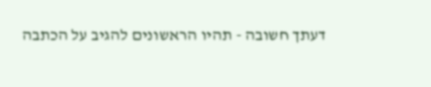דעתך חשובה - תהיו הראשונים להגיב על הכתבה